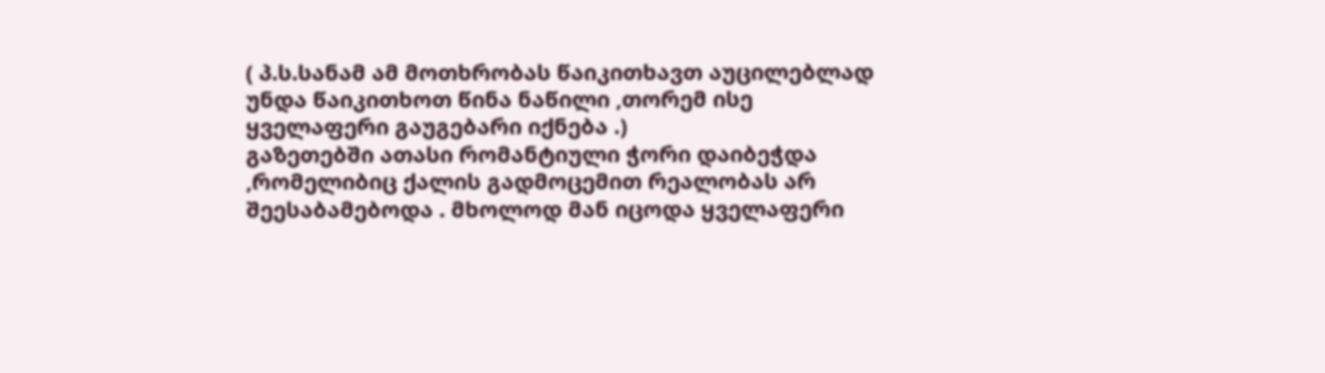( პ.ს.სანამ ამ მოთხრობას წაიკითხავთ აუცილებლად უნდა წაიკითხოთ წინა ნაწილი ,თორემ ისე ყველაფერი გაუგებარი იქნება .)
გაზეთებში ათასი რომანტიული ჭორი დაიბეჭდა ,რომელიბიც ქალის გადმოცემით რეალობას არ შეესაბამებოდა . მხოლოდ მან იცოდა ყველაფერი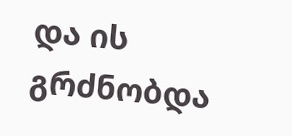და ის გრძნობდა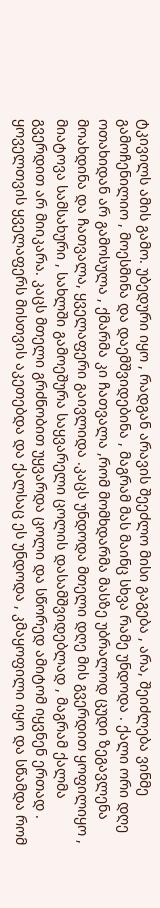ტკივილს ამის გამო. უბედური იყო , რადგან არავის შეეძლო მისი გაგება , არა, შეიძლება ვინმე გამოჩენილიო , მოესმინა და დაემშვიდებინა , მაგრამ მას მაინც სხვა რამე უნდოდა . ქალი ორი დღე ოთახიდან არ გამოსულა , ქმარმა კი ჩათვალა ,რომ მომხდარმა მასზე უბრალოდ ცუდი ზეგავლენა მოახდინა და ჩათვალა, ყველაფერი გაივლიდა .კაცს უნდოდა მთელი დღე მის გვერდით ყოფილიყო , მიატოვა სამსახური , სახლში გამოეშურა საყვარელი ცოლის დასამშვიდებლად , მაგრამ ქალმა გვერდით არ მიიკარა. კაცს მთელი გრძნობით უყვარდა ცოლი და სწორედ ამიტომ იყვნენ ერთად . ყოველთვის ყველაფერს მისთვის აკეთებდა და ქალსაც ეს უნდოდა , კმაყოფილი იყო და სწამდა რომ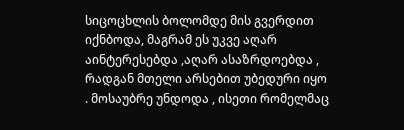სიცოცხლის ბოლომდე მის გვერდით იქნბოდა, მაგრამ ეს უკვე აღარ აინტერესებდა ,აღარ ასაზრდოებდა , რადგან მთელი არსებით უბედური იყო . მოსაუბრე უნდოდა , ისეთი რომელმაც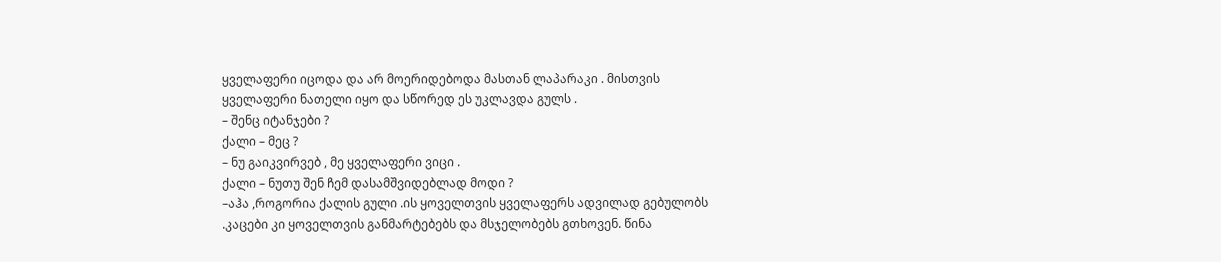ყველაფერი იცოდა და არ მოერიდებოდა მასთან ლაპარაკი . მისთვის ყველაფერი ნათელი იყო და სწორედ ეს უკლავდა გულს .
– შენც იტანჯები ?
ქალი – მეც ?
– ნუ გაიკვირვებ , მე ყველაფერი ვიცი .
ქალი – ნუთუ შენ ჩემ დასამშვიდებლად მოდი ?
–აჰა ,როგორია ქალის გული .ის ყოველთვის ყველაფერს ადვილად გებულობს .კაცები კი ყოველთვის განმარტებებს და მსჯელობებს გთხოვენ. წინა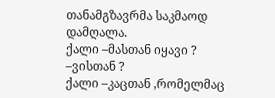თანამგზავრმა საკმაოდ დამღალა.
ქალი –მასთან იყავი ?
–ვისთან ?
ქალი –კაცთან ,რომელმაც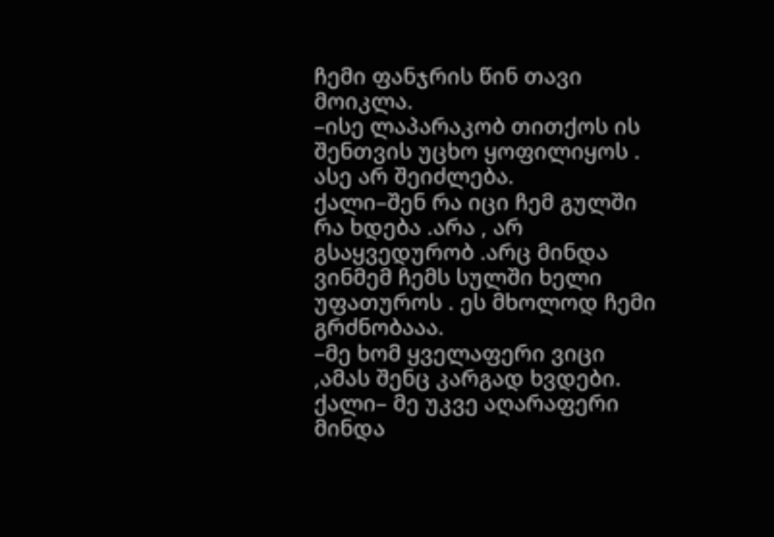ჩემი ფანჯრის წინ თავი მოიკლა.
–ისე ლაპარაკობ თითქოს ის შენთვის უცხო ყოფილიყოს . ასე არ შეიძლება.
ქალი–შენ რა იცი ჩემ გულში რა ხდება .არა , არ გსაყვედურობ .არც მინდა ვინმემ ჩემს სულში ხელი უფათუროს . ეს მხოლოდ ჩემი გრძნობააა.
–მე ხომ ყველაფერი ვიცი ,ამას შენც კარგად ხვდები.
ქალი– მე უკვე აღარაფერი მინდა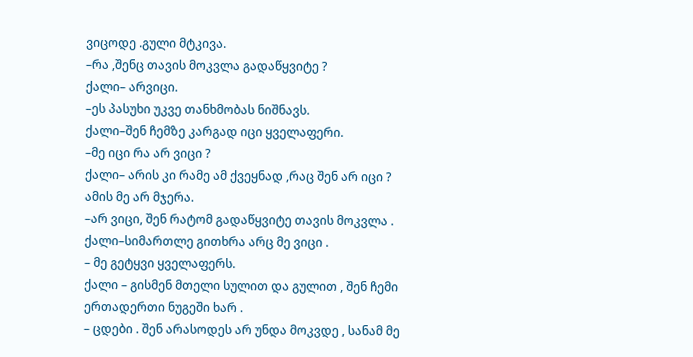ვიცოდე .გული მტკივა.
–რა ,შენც თავის მოკვლა გადაწყვიტე ?
ქალი– არვიცი.
–ეს პასუხი უკვე თანხმობას ნიშნავს.
ქალი–შენ ჩემზე კარგად იცი ყველაფერი.
–მე იცი რა არ ვიცი ?
ქალი– არის კი რამე ამ ქვეყნად ,რაც შენ არ იცი ? ამის მე არ მჯერა.
–არ ვიცი, შენ რატომ გადაწყვიტე თავის მოკვლა .
ქალი–სიმართლე გითხრა არც მე ვიცი .
– მე გეტყვი ყველაფერს.
ქალი – გისმენ მთელი სულით და გულით , შენ ჩემი ერთადერთი ნუგეში ხარ .
– ცდები . შენ არასოდეს არ უნდა მოკვდე , სანამ მე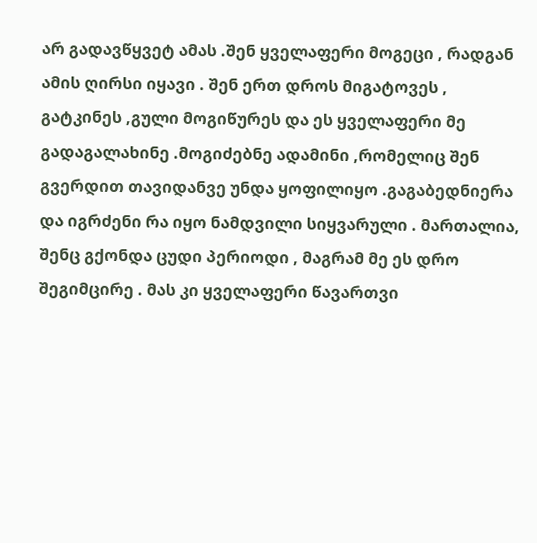არ გადავწყვეტ ამას .შენ ყველაფერი მოგეცი , რადგან ამის ღირსი იყავი . შენ ერთ დროს მიგატოვეს , გატკინეს ,გული მოგიწურეს და ეს ყველაფერი მე გადაგალახინე .მოგიძებნე ადამინი ,რომელიც შენ გვერდით თავიდანვე უნდა ყოფილიყო .გაგაბედნიერა და იგრძენი რა იყო ნამდვილი სიყვარული . მართალია, შენც გქონდა ცუდი პერიოდი , მაგრამ მე ეს დრო შეგიმცირე . მას კი ყველაფერი წავართვი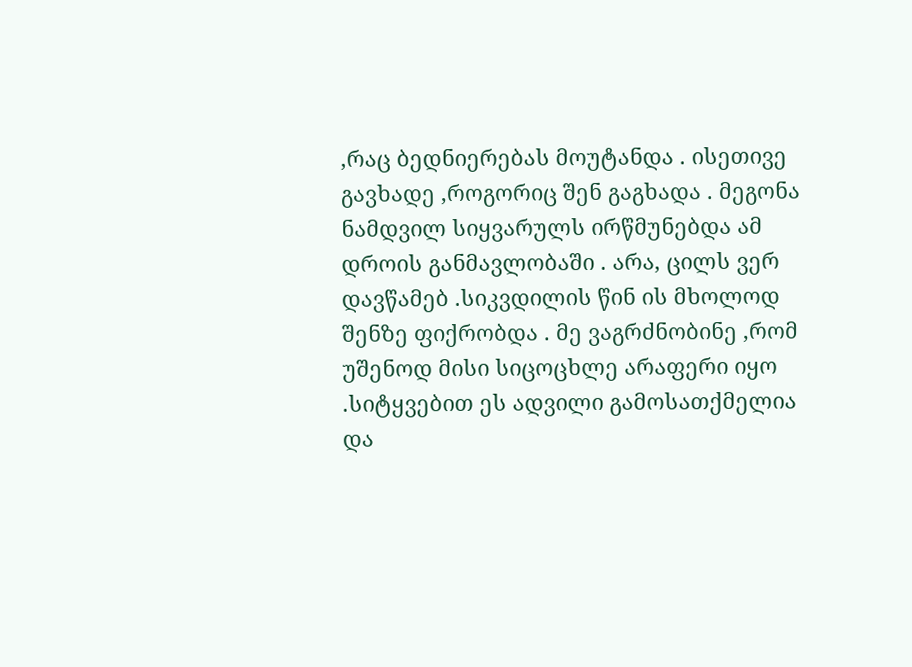,რაც ბედნიერებას მოუტანდა . ისეთივე გავხადე ,როგორიც შენ გაგხადა . მეგონა ნამდვილ სიყვარულს ირწმუნებდა ამ დროის განმავლობაში . არა, ცილს ვერ დავწამებ .სიკვდილის წინ ის მხოლოდ შენზე ფიქრობდა . მე ვაგრძნობინე ,რომ უშენოდ მისი სიცოცხლე არაფერი იყო .სიტყვებით ეს ადვილი გამოსათქმელია და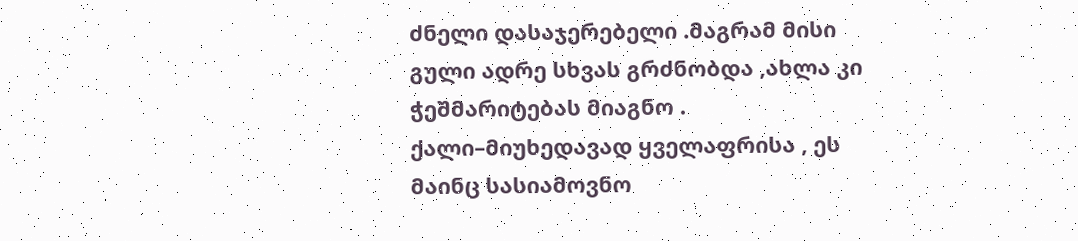ძნელი დასაჯერებელი .მაგრამ მისი გული ადრე სხვას გრძნობდა ,ახლა კი ჭეშმარიტებას მიაგნო .
ქალი–მიუხედავად ყველაფრისა , ეს მაინც სასიამოვნო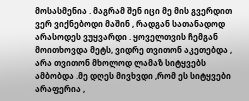მოსასმენია . მაგრამ შენ იცი მე მის გვერდით ვერ ვიქნებოდი მაშინ , რადგან სათანადოდ არასოდეს ვუყვარდი . ყოველთვის ჩემგან მოითხოვდა მეტს, ვიდრე თვითონ აკეთებდა , არა თვითონ მხოლოდ ლამაზ სიტყვებს ამბობდა .მე დღეს მივხვდი ,რომ ეს სიტყვები არაფერია ,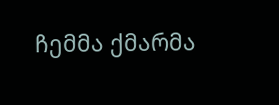ჩემმა ქმარმა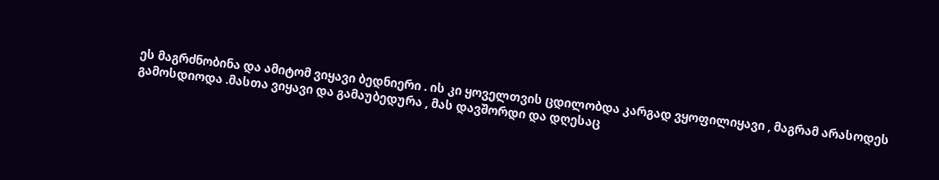ეს მაგრძნობინა და ამიტომ ვიყავი ბედნიერი . ის კი ყოველთვის ცდილობდა კარგად ვყოფილიყავი , მაგრამ არასოდეს გამოსდიოდა .მასთა ვიყავი და გამაუბედურა , მას დავშორდი და დღესაც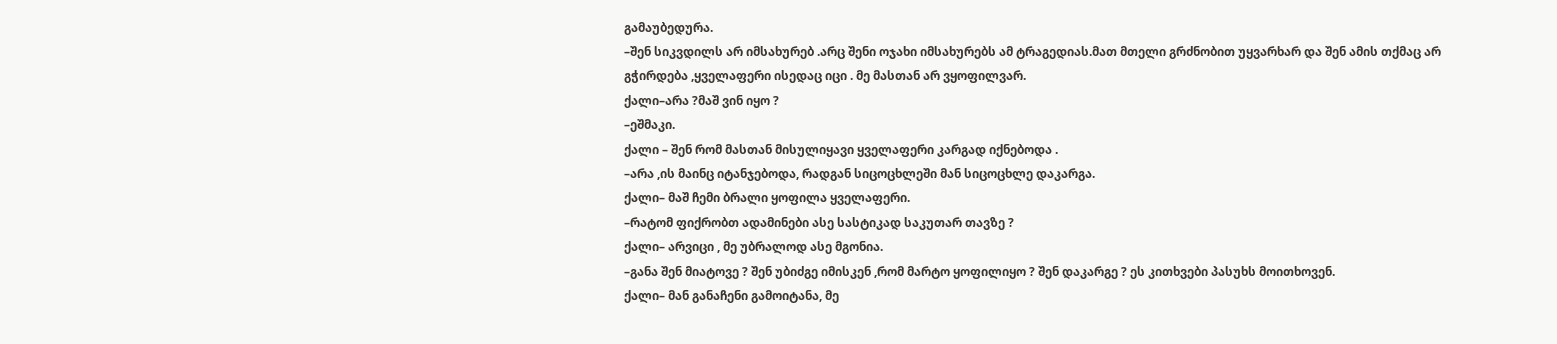გამაუბედურა.
–შენ სიკვდილს არ იმსახურებ .არც შენი ოჯახი იმსახურებს ამ ტრაგედიას.მათ მთელი გრძნობით უყვარხარ და შენ ამის თქმაც არ გჭირდება ,ყველაფერი ისედაც იცი . მე მასთან არ ვყოფილვარ.
ქალი–არა ?მაშ ვინ იყო ?
–ეშმაკი.
ქალი – შენ რომ მასთან მისულიყავი ყველაფერი კარგად იქნებოდა .
–არა ,ის მაინც იტანჯებოდა, რადგან სიცოცხლეში მან სიცოცხლე დაკარგა.
ქალი– მაშ ჩემი ბრალი ყოფილა ყველაფერი.
–რატომ ფიქრობთ ადამინები ასე სასტიკად საკუთარ თავზე ?
ქალი– არვიცი , მე უბრალოდ ასე მგონია.
–განა შენ მიატოვე ? შენ უბიძგე იმისკენ ,რომ მარტო ყოფილიყო ? შენ დაკარგე ? ეს კითხვები პასუხს მოითხოვენ.
ქალი– მან განაჩენი გამოიტანა, მე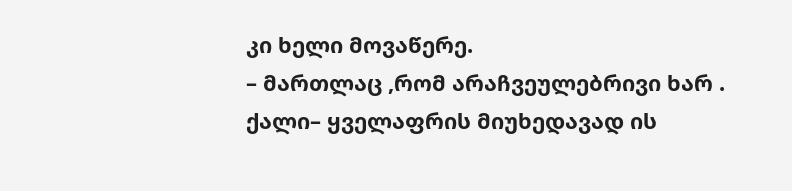კი ხელი მოვაწერე.
– მართლაც ,რომ არაჩვეულებრივი ხარ .
ქალი– ყველაფრის მიუხედავად ის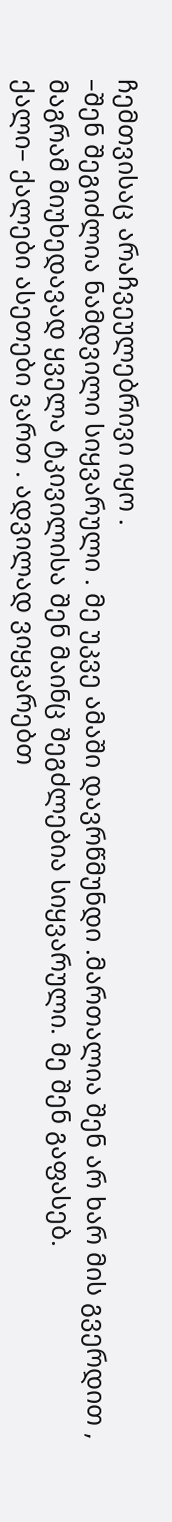ჩემთვისაც არაჩვეულებრივი იყო .
–შენ შეგიძლია ნამდვილი სიყვარული . მე უკვე ამაში დავრწმუნდი .მართალია შენ არ ხარ მის გვერდით , მაგრამ მიუხედავად ყველა ტკივილისა შენ მაინც შეგძლებია სიყვარული. მე შენ გაფასებ.
ქალი– ქალები ასეთები ვართ . ადვილად ვიყვარებთ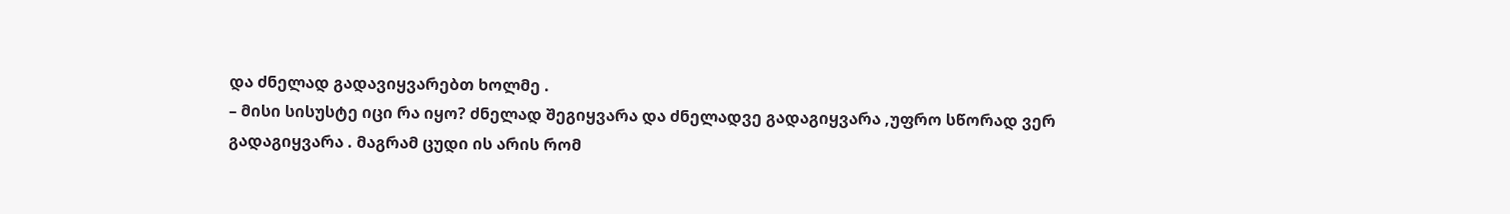და ძნელად გადავიყვარებთ ხოლმე .
– მისი სისუსტე იცი რა იყო? ძნელად შეგიყვარა და ძნელადვე გადაგიყვარა ,უფრო სწორად ვერ გადაგიყვარა . მაგრამ ცუდი ის არის რომ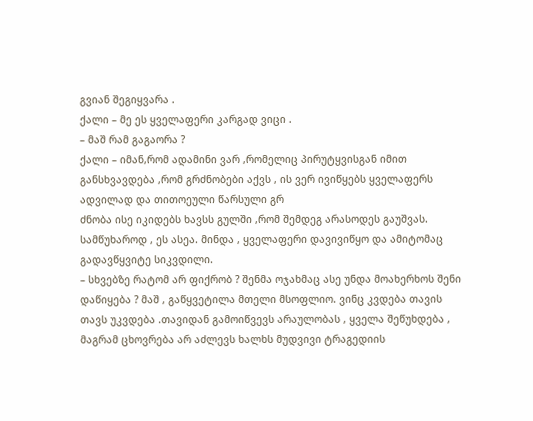გვიან შეგიყვარა .
ქალი – მე ეს ყველაფერი კარგად ვიცი .
– მაშ რამ გაგაორა ?
ქალი – იმან,რომ ადამინი ვარ ,რომელიც პირუტყვისგან იმით განსხვავდება ,რომ გრძნობები აქვს , ის ვერ ივიწყებს ყველაფერს ადვილად და თითოეული წარსული გრ
ძნობა ისე იკიდებს ხავსს გულში ,რომ შემდეგ არასოდეს გაუშვას. სამწუხაროდ , ეს ასეა. მინდა , ყველაფერი დავივიწყო და ამიტომაც გადავწყვიტე სიკვდილი.
– სხვებზე რატომ არ ფიქრობ ? შენმა ოჯახმაც ასე უნდა მოახერხოს შენი დაწიყება ? მაშ , გაწყვეტილა მთელი მსოფლიო. ვინც კვდება თავის თავს უკვდება .თავიდან გამოიწვევს არაულობას , ყველა შეწუხდება , მაგრამ ცხოვრება არ აძლევს ხალხს მუდვივი ტრაგედიის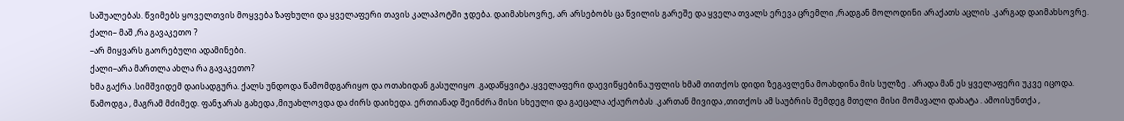საშუალებას. წვიმებს ყოველთვის მოყვება ზაფხული და ყველაფერი თავის კალაპოტში ჯდება. დაიმახსოვრე, არ არსებობს ცა წვილის გარეშე და ყველა თვალს ერევა ცრემლი ,რადგან მოლოდინი არაქათს აცლის .კარგად დაიმახსოვრე.
ქალი– მაშ ,რა გავაკეთო ?
–არ მიყვარს გაორებული ადამინები.
ქალი–არა მართლა ახლა რა გავაკეთო?
ხმა გაქრა .სიმშვიდემ დაისადგურა. ქალს უნდოდა წამომდგარიყო და ოთახიდან გასულიყო .გადაწყვიტა ,ყველაფერი დაევიწყებინა.უფლის ხმამ თითქოს დიდი ზეგავლენა მოახდინა მის სულზე . არადა მან ეს ყველაფერი უკვე იცოდა. წამოდგა , მაგრამ მძიმედ. ფანჯარას გახედა ,მიუახლოვდა და ძირს დაიხედა. ერთიანად შეინძრა მისი სხეული და გაეცალა აქაურობას .კართან მივიდა ,თითქოს ამ საუბრის შემდეგ მთელი მისი მომავალი დახატა . ამოისუნთქა ,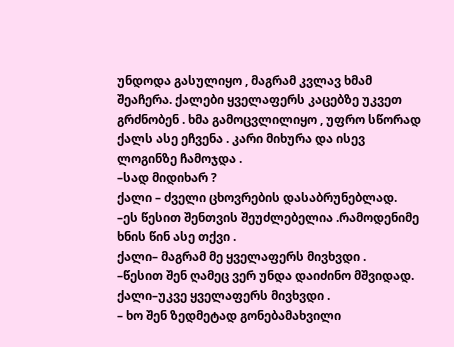უნდოდა გასულიყო , მაგრამ კვლავ ხმამ შეაჩერა. ქალები ყველაფერს კაცებზე უკვეთ გრძნობენ . ხმა გამოცვლილიყო , უფრო სწორად ქალს ასე ეჩვენა . კარი მიხურა და ისევ ლოგინზე ჩამოჯდა .
–სად მიდიხარ ?
ქალი – ძველი ცხოვრების დასაბრუნებლად.
–ეს წესით შენთვის შეუძლებელია .რამოდენიმე ხნის წინ ასე თქვი .
ქალი– მაგრამ მე ყველაფერს მივხვდი .
–წესით შენ ღამეც ვერ უნდა დაიძინო მშვიდად.
ქალი–უკვე ყველაფერს მივხვდი .
– ხო შენ ზედმეტად გონებამახვილი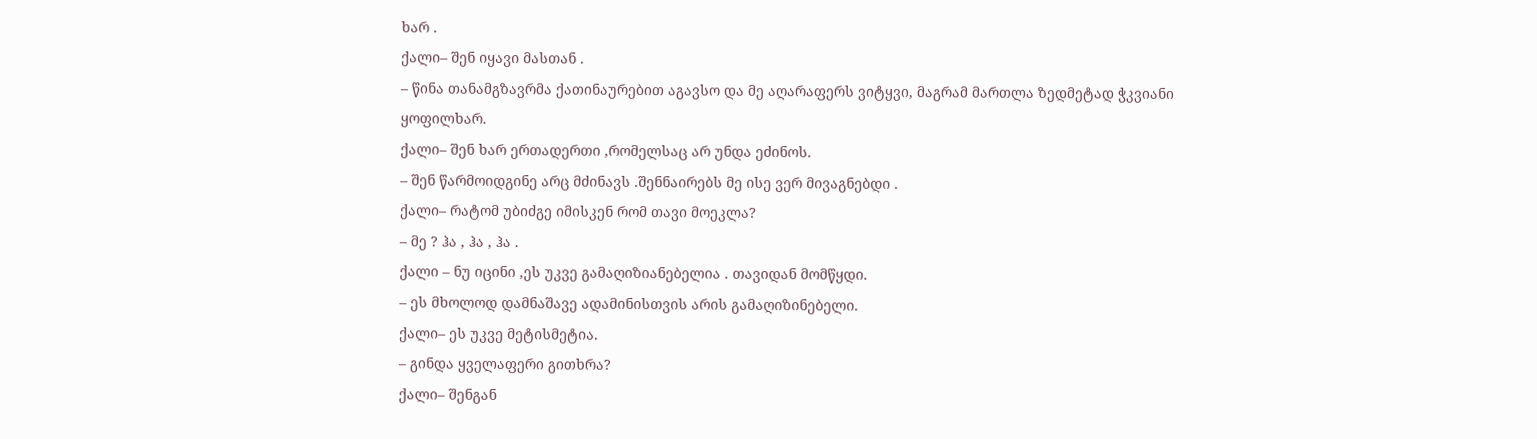ხარ .
ქალი– შენ იყავი მასთან .
– წინა თანამგზავრმა ქათინაურებით აგავსო და მე აღარაფერს ვიტყვი, მაგრამ მართლა ზედმეტად ჭკვიანი ყოფილხარ.
ქალი– შენ ხარ ერთადერთი ,რომელსაც არ უნდა ეძინოს.
– შენ წარმოიდგინე არც მძინავს .შენნაირებს მე ისე ვერ მივაგნებდი .
ქალი– რატომ უბიძგე იმისკენ რომ თავი მოეკლა?
– მე ? ჰა , ჰა , ჰა .
ქალი – ნუ იცინი ,ეს უკვე გამაღიზიანებელია . თავიდან მომწყდი.
– ეს მხოლოდ დამნაშავე ადამინისთვის არის გამაღიზინებელი.
ქალი– ეს უკვე მეტისმეტია.
– გინდა ყველაფერი გითხრა?
ქალი– შენგან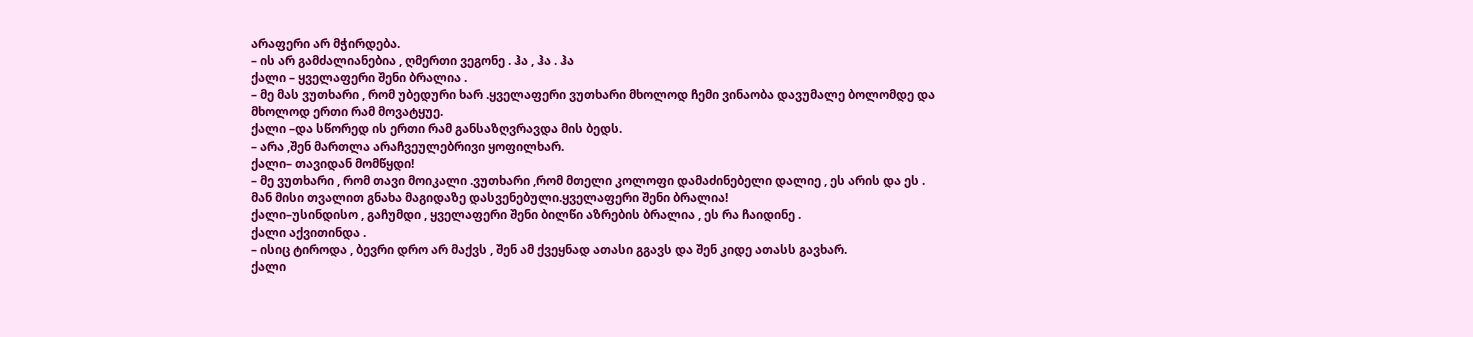არაფერი არ მჭირდება.
– ის არ გამძალიანებია , ღმერთი ვეგონე . ჰა , ჰა . ჰა
ქალი – ყველაფერი შენი ბრალია .
– მე მას ვუთხარი , რომ უბედური ხარ .ყველაფერი ვუთხარი მხოლოდ ჩემი ვინაობა დავუმალე ბოლომდე და მხოლოდ ერთი რამ მოვატყუე.
ქალი –და სწორედ ის ერთი რამ განსაზღვრავდა მის ბედს.
– არა ,შენ მართლა არაჩვეულებრივი ყოფილხარ.
ქალი– თავიდან მომწყდი!
– მე ვუთხარი , რომ თავი მოიკალი .ვუთხარი ,რომ მთელი კოლოფი დამაძინებელი დალიე , ეს არის და ეს . მან მისი თვალით გნახა მაგიდაზე დასვენებული.ყველაფერი შენი ბრალია!
ქალი–უსინდისო , გაჩუმდი , ყველაფერი შენი ბილწი აზრების ბრალია , ეს რა ჩაიდინე .
ქალი აქვითინდა .
– ისიც ტიროდა , ბევრი დრო არ მაქვს , შენ ამ ქვეყნად ათასი გგავს და შენ კიდე ათასს გავხარ.
ქალი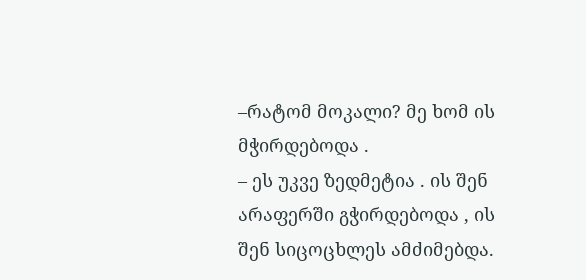–რატომ მოკალი? მე ხომ ის მჭირდებოდა .
– ეს უკვე ზედმეტია . ის შენ არაფერში გჭირდებოდა , ის შენ სიცოცხლეს ამძიმებდა.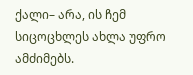ქალი– არა, ის ჩემ სიცოცხლეს ახლა უფრო ამძიმებს.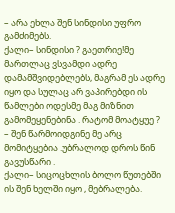– არა ეხლა შენ სინდისი უფრო გამძიმებს.
ქალი– სინდისი ? გაეთრიე!მე მართლაც ვსვამდი ადრე დამამშვიდებლებს, მაგრამ ეს ადრე იყო და სულაც არ ვაპირებდი ის წამლები ოდესმე მაგ მიზნით გამომეყენებინა . რატომ მოატყუე ?
– შენ წარმოიდგინე მე არც მომიტყებია .უბრალოდ დროს წინ გავუსწარი .
ქალი– სიცოცხლის ბოლო წუთებში ის შენ ხელში იყო , მებრალება.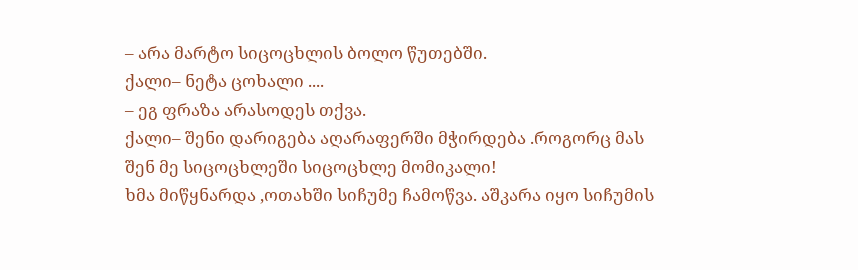– არა მარტო სიცოცხლის ბოლო წუთებში.
ქალი– ნეტა ცოხალი ....
– ეგ ფრაზა არასოდეს თქვა.
ქალი– შენი დარიგება აღარაფერში მჭირდება .როგორც მას შენ მე სიცოცხლეში სიცოცხლე მომიკალი!
ხმა მიწყნარდა ,ოთახში სიჩუმე ჩამოწვა. აშკარა იყო სიჩუმის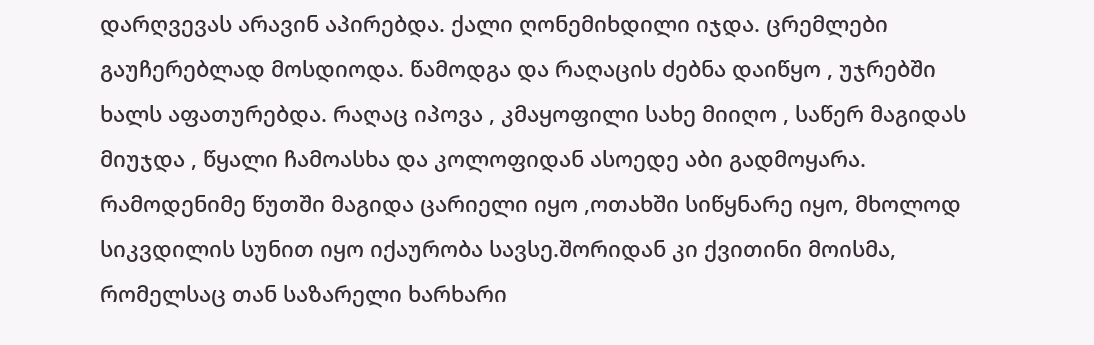დარღვევას არავინ აპირებდა. ქალი ღონემიხდილი იჯდა. ცრემლები გაუჩერებლად მოსდიოდა. წამოდგა და რაღაცის ძებნა დაიწყო , უჯრებში ხალს აფათურებდა. რაღაც იპოვა , კმაყოფილი სახე მიიღო , საწერ მაგიდას მიუჯდა , წყალი ჩამოასხა და კოლოფიდან ასოედე აბი გადმოყარა. რამოდენიმე წუთში მაგიდა ცარიელი იყო ,ოთახში სიწყნარე იყო, მხოლოდ სიკვდილის სუნით იყო იქაურობა სავსე.შორიდან კი ქვითინი მოისმა, რომელსაც თან საზარელი ხარხარი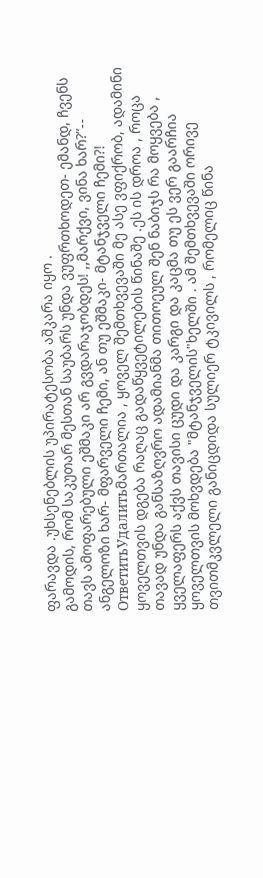ფარავდა .უხსენებლის უპირატესობა აშკარა იყო .
გამოდის, რომ საკუთარ მესთან საუბარს უნდა ვუფრთხოდეთ- ემანდ, ჩვენს თავს ამოფარებული ეშმაკი არ გვდარაჯობდეს! ,,მარქვი, ვინა ხარ?”-- ანგელოზი ხარ- მფარველი ჩემი, ან თუ ეშმაკი- მტანჯველი ჩემი?!
ОтветитьУдалитьმართალია , ყოველ შემთხვევაში მე ასე ვფიქრობ, ადამინი ყოველთვის დგება რაღაც გადაწყვეტილების წინაშე .ეს ის დროა , როცა თავად უნდა განსაზღვრო ადამიანმა თითოეულ შენ ნაბიჯს რა მოყვება , ყველაფერს აქვს თავისი ცუდი და კარგი და კაცმა თუ ეს ვერ გაარჩია ყოველთვის მოხვდება "მტანჯველის"ხელში . ამ შემთხვევაში ორივე თვითმკვლელი განიცდიდა სულიერ ტკივილს , რომელიც წინა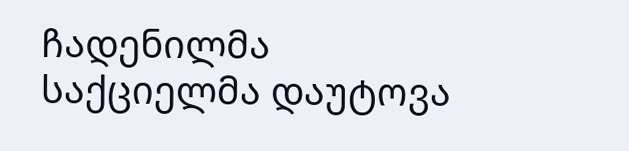ჩადენილმა საქციელმა დაუტოვა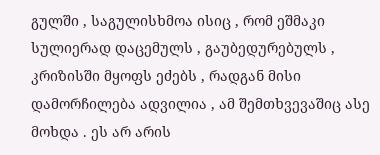გულში , საგულისხმოა ისიც , რომ ეშმაკი სულიერად დაცემულს , გაუბედურებულს , კრიზისში მყოფს ეძებს , რადგან მისი დამორჩილება ადვილია , ამ შემთხვევაშიც ასე მოხდა . ეს არ არის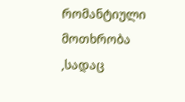რომანტიული მოთხრობა ,სადაც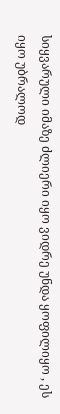სიყვარული იმაზე ძლიერი იყო ვიდრე უნდა ყოფილიყო , ეს იყო უბრალოდ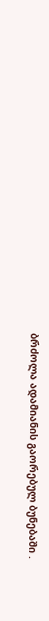ბრძოლა ადამიანის გაორებულ ბუნებაში .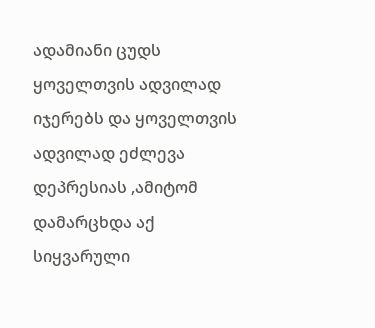ადამიანი ცუდს ყოველთვის ადვილად იჯერებს და ყოველთვის ადვილად ეძლევა დეპრესიას ,ამიტომ დამარცხდა აქ სიყვარული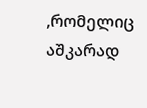,რომელიც აშკარად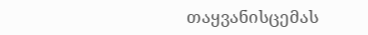თაყვანისცემას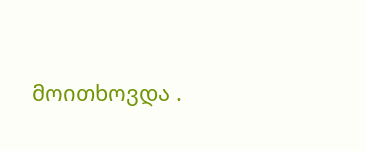მოითხოვდა .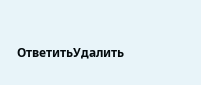ОтветитьУдалить